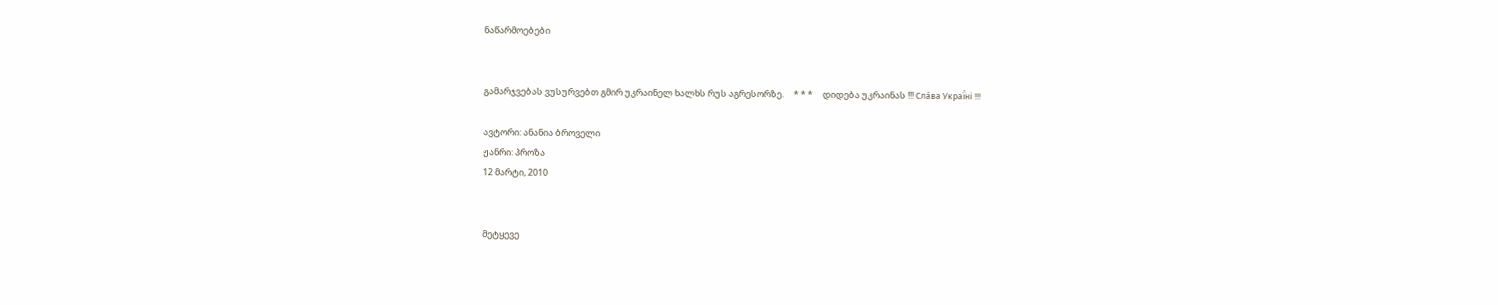ნაწარმოებები


გამარჯვებას ვუსურვებთ გმირ უკრაინელ ხალხს რუს აგრესორზე.     * * *     დიდება უკრაინას !!! Сла́ва Украї́ні !!!

ავტორი: ანანია ბროველი
ჟანრი: პროზა
12 მარტი, 2010


მეტყევე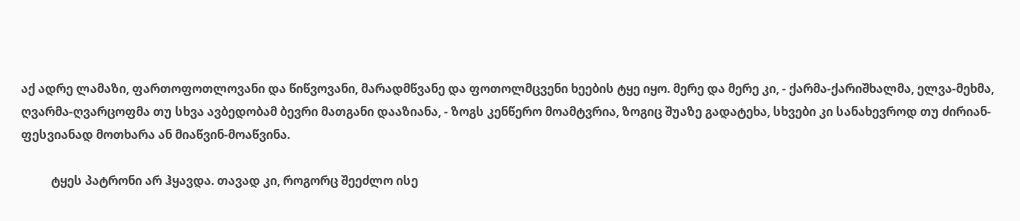აქ ადრე ლამაზი, ფართოფოთლოვანი და წიწვოვანი, მარადმწვანე და ფოთოლმცვენი ხეების ტყე იყო. მერე და მერე კი, - ქარმა-ქარიშხალმა, ელვა-მეხმა, ღვარმა-ღვარცოფმა თუ სხვა ავბედობამ ბევრი მათგანი დააზიანა, - ზოგს კენწერო მოამტვრია, ზოგიც შუაზე გადატეხა, სხვები კი სანახევროდ თუ ძირიან-ფესვიანად მოთხარა ან მიაწვინ-მოაწვინა.

          ტყეს პატრონი არ ჰყავდა. თავად კი, როგორც შეეძლო ისე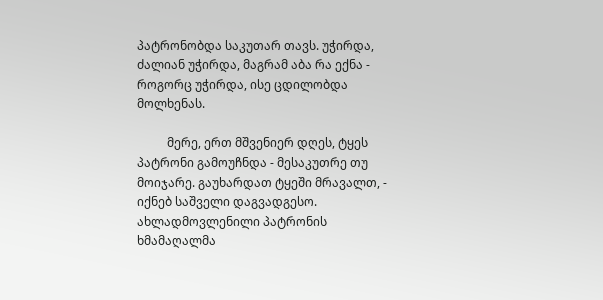პატრონობდა საკუთარ თავს. უჭირდა, ძალიან უჭირდა, მაგრამ აბა რა ექნა - როგორც უჭირდა, ისე ცდილობდა მოლხენას.

          მერე, ერთ მშვენიერ დღეს, ტყეს პატრონი გამოუჩნდა - მესაკუთრე თუ მოიჯარე. გაუხარდათ ტყეში მრავალთ, - იქნებ საშველი დაგვადგესო. ახლადმოვლენილი პატრონის ხმამაღალმა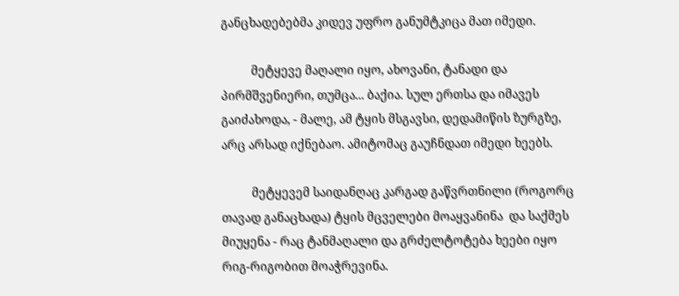განცხადებებმა კიდევ უფრო განუმტკიცა მათ იმედი.

          მეტყევე მაღალი იყო, ახოვანი, ტანადი და პირმშვენიერი, თუმცა... ბაქია. სულ ერთსა და იმავეს გაიძახოდა, - მალე, ამ ტყის მსგავსი, დედამიწის ზურგზე, არც არსად იქნებაო. ამიტომაც გაუჩნდათ იმედი ხეებს.

          მეტყევემ საიდანღაც კარგად გაწვრთნილი (როგორც თავად განაცხადა) ტყის მცველები მოაყვანინა  და საქმეს მიუყენა - რაც ტანმაღალი და გრძელტოტება ხეები იყო რიგ-რიგობით მოაჭრევინა.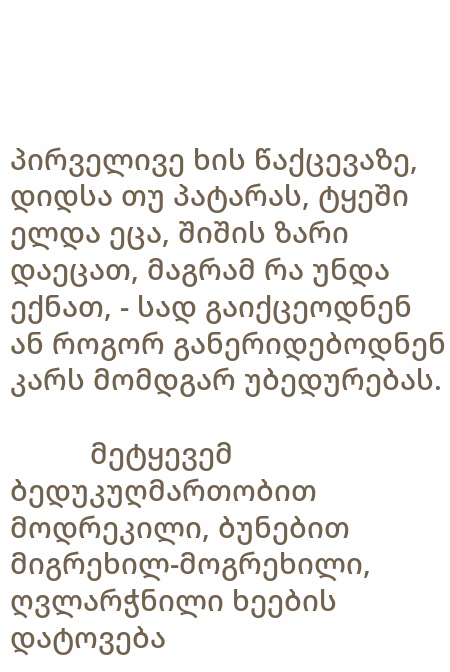პირველივე ხის წაქცევაზე, დიდსა თუ პატარას, ტყეში ელდა ეცა, შიშის ზარი დაეცათ, მაგრამ რა უნდა ექნათ, - სად გაიქცეოდნენ ან როგორ განერიდებოდნენ კარს მომდგარ უბედურებას.

          მეტყევემ ბედუკუღმართობით მოდრეკილი, ბუნებით მიგრეხილ-მოგრეხილი, ღვლარჭნილი ხეების დატოვება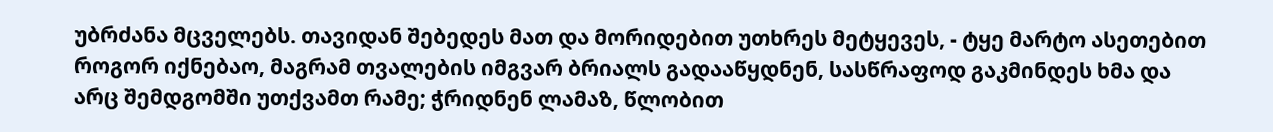უბრძანა მცველებს. თავიდან შებედეს მათ და მორიდებით უთხრეს მეტყევეს, - ტყე მარტო ასეთებით როგორ იქნებაო, მაგრამ თვალების იმგვარ ბრიალს გადააწყდნენ, სასწრაფოდ გაკმინდეს ხმა და არც შემდგომში უთქვამთ რამე; ჭრიდნენ ლამაზ, წლობით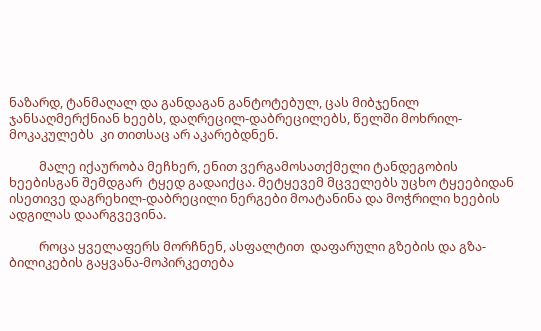ნაზარდ, ტანმაღალ და განდაგან განტოტებულ, ცას მიბჯენილ ჯანსაღმერქნიან ხეებს, დაღრეცილ-დაბრეცილებს, წელში მოხრილ-მოკაკულებს  კი თითსაც არ აკარებდნენ.

          მალე იქაურობა მეჩხერ, ენით ვერგამოსათქმელი ტანდეგობის ხეებისგან შემდგარ  ტყედ გადაიქცა. მეტყევემ მცველებს უცხო ტყეებიდან ისეთივე დაგრეხილ-დაბრეცილი ნერგები მოატანინა და მოჭრილი ხეების ადგილას დაარგვევინა.

          როცა ყველაფერს მორჩნენ, ასფალტით  დაფარული გზების და გზა-ბილიკების გაყვანა-მოპირკეთება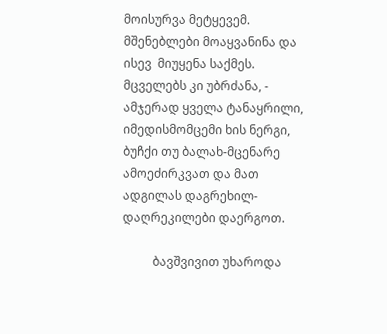მოისურვა მეტყევემ. მშენებლები მოაყვანინა და ისევ  მიუყენა საქმეს. მცველებს კი უბრძანა, - ამჯერად ყველა ტანაყრილი, იმედისმომცემი ხის ნერგი, ბუჩქი თუ ბალახ-მცენარე ამოეძირკვათ და მათ ადგილას დაგრეხილ-დაღრეკილები დაერგოთ.

          ბავშვივით უხაროდა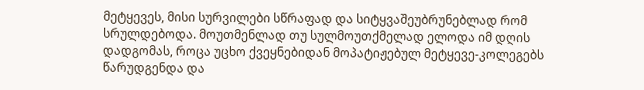მეტყევეს, მისი სურვილები სწრაფად და სიტყვაშეუბრუნებლად რომ სრულდებოდა. მოუთმენლად თუ სულმოუთქმელად ელოდა იმ დღის დადგომას, როცა უცხო ქვეყნებიდან მოპატიჟებულ მეტყევე-კოლეგებს წარუდგენდა და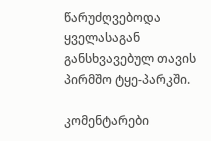წარუძღვებოდა ყველასაგან განსხვავებულ თავის პირმშო ტყე-პარკში.

კომენტარები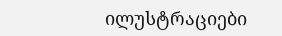ილუსტრაციები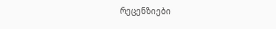რეცენზიები